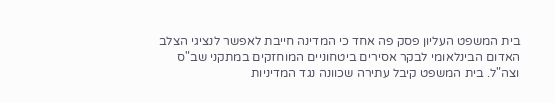בית המשפט העליון פסק פה אחד כי המדינה חייבת לאפשר לנציגי הצלב האדום הבינלאומי לבקר אסירים ביטחוניים המוחזקים במתקני שב"ס וצה"ל. בית המשפט קיבל עתירה שכוונה נגד המדיניות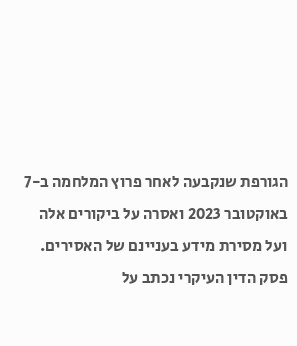הגורפת שנקבעה לאחר פרוץ המלחמה ב-7 באוקטובר 2023 ואסרה על ביקורים אלה ועל מסירת מידע בעניינם של האסירים.
פסק הדין העיקרי נכתב על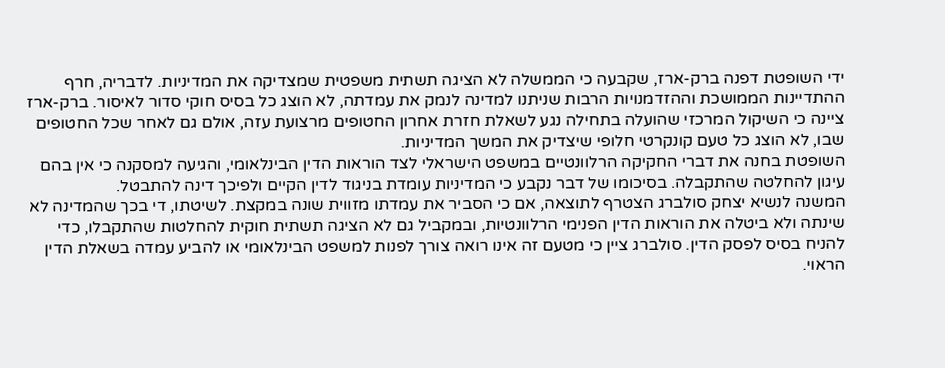ידי השופטת דפנה ברק-ארז, שקבעה כי הממשלה לא הציגה תשתית משפטית שמצדיקה את המדיניות. לדבריה, חרף ההתדיינות הממושכת וההזדמנויות הרבות שניתנו למדינה לנמק את עמדתה, לא הוצג כל בסיס חוקי סדור לאיסור. ברק-ארז ציינה כי השיקול המרכזי שהועלה בתחילה נגע לשאלת חזרת אחרון החטופים מרצועת עזה, אולם גם לאחר שכל החטופים שבו, לא הוצג כל טעם קונקרטי חלופי שיצדיק את המשך המדיניות.
השופטת בחנה את דברי החקיקה הרלוונטיים במשפט הישראלי לצד הוראות הדין הבינלאומי, והגיעה למסקנה כי אין בהם עיגון להחלטה שהתקבלה. בסיכומו של דבר נקבע כי המדיניות עומדת בניגוד לדין הקיים ולפיכך דינה להתבטל.
המשנה לנשיא יצחק סולברג הצטרף לתוצאה, אם כי הסביר את עמדתו מזווית שונה במקצת. לשיטתו, די בכך שהמדינה לא שינתה ולא ביטלה את הוראות הדין הפנימי הרלוונטיות, ובמקביל גם לא הציגה תשתית חוקית להחלטות שהתקבלו, כדי להניח בסיס לפסק הדין. סולברג ציין כי מטעם זה אינו רואה צורך לפנות למשפט הבינלאומי או להביע עמדה בשאלת הדין הראוי.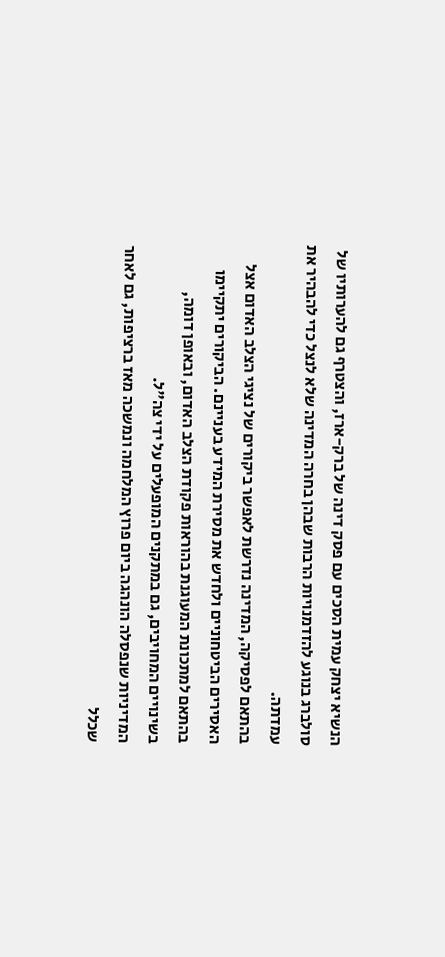הנשיא יצחק עמית הסכים עם פסק דינה של ברק-ארז, והצטרף גם להערותיו של סולברג בנוגע להזדמנויות הרבות שבהן בחרה המדינה שלא לנצל כדי להבהיר את עמדתה.
בהתאם לפסיקה, המדינה נדרשת לאפשר ביקורים של נציגי הצלב האדום אצל האסירים הביטחוניים ולחדש את מסירת המידע בעניינם. הביקורים יתקיימו בהתאם למתכונת המעוגנת בהוראות פקודת הצלב האדום, ובאופן דומה, בשינויים המחויבים, גם במתקנים המופעלים על ידי צה"ל.
המדיניות שנפסלה הונהגה ביום פרוץ המלחמה ונמשכה מאז ברציפות, גם לאחר שכלל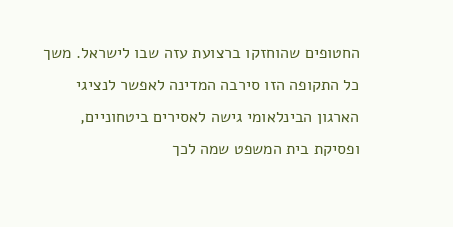החטופים שהוחזקו ברצועת עזה שבו לישראל. משך כל התקופה הזו סירבה המדינה לאפשר לנציגי הארגון הבינלאומי גישה לאסירים ביטחוניים, ופסיקת בית המשפט שמה לכך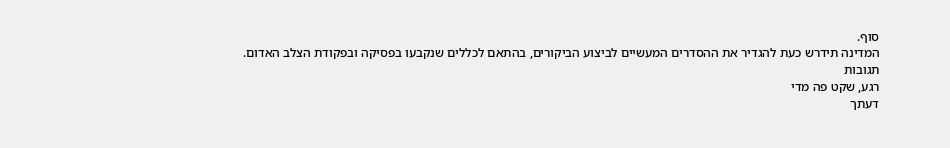סוף.
המדינה תידרש כעת להגדיר את ההסדרים המעשיים לביצוע הביקורים, בהתאם לכללים שנקבעו בפסיקה ובפקודת הצלב האדום.
תגובות
רגע, שקט פה מדי
דעתך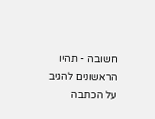חשובה - תהיו הראשונים להגיב על הכתבה